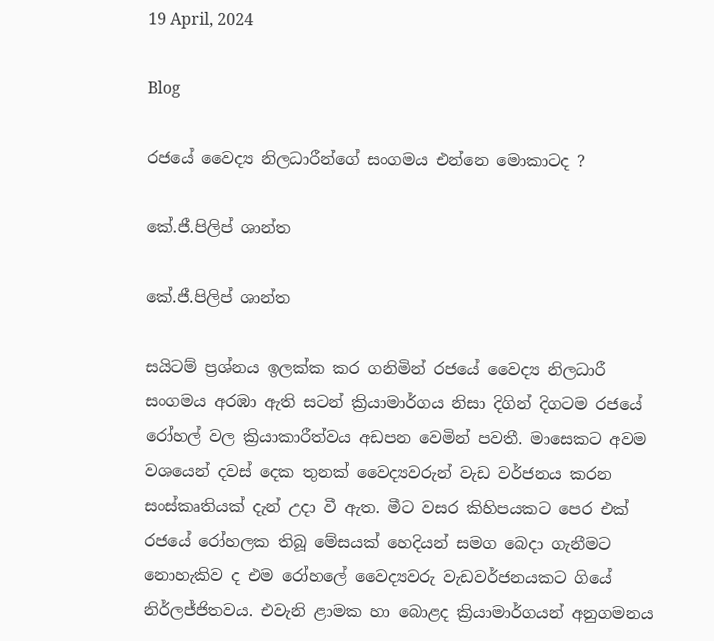19 April, 2024

Blog

රජයේ වෛද්‍ය නිලධාරීන්ගේ සංගමය එන්නෙ මොකාටද ?

කේ.ජී.පිලිප් ශාන්ත

කේ.ජී.පිලිප් ශාන්ත

සයිටම් ප්‍රශ්නය ඉලක්ක කර ගනිමින් රජයේ වෛද්‍ය නිලධාරී සංගමය අරඹා ඇති සටන් ක්‍රියාමාර්ගය නිසා දිගින් දිගටම රජයේ රෝහල් වල ක්‍රියාකාරීත්වය අඩපන වෙමින් පවතී. මාසෙකට අවම වශයෙන් දවස් දෙක තුනක් වෛද්‍යවරුන් වැඩ වර්ජනය කරන සංස්කෘතියක් දැන් උදා වී ඇත. මීට වසර කිහිපයකට පෙර එක් රජයේ රෝහලක තිබූ මේසයක් හෙදියන් සමග බෙදා ගැනීමට නොහැකිව ද එම රෝහලේ වෛද්‍යවරු වැඩවර්ජනයකට ගියේ නිර්ලජ්ජිතවය. එවැනි ළාමක හා බොළද ක්‍රියාමාර්ගයන් අනුගමනය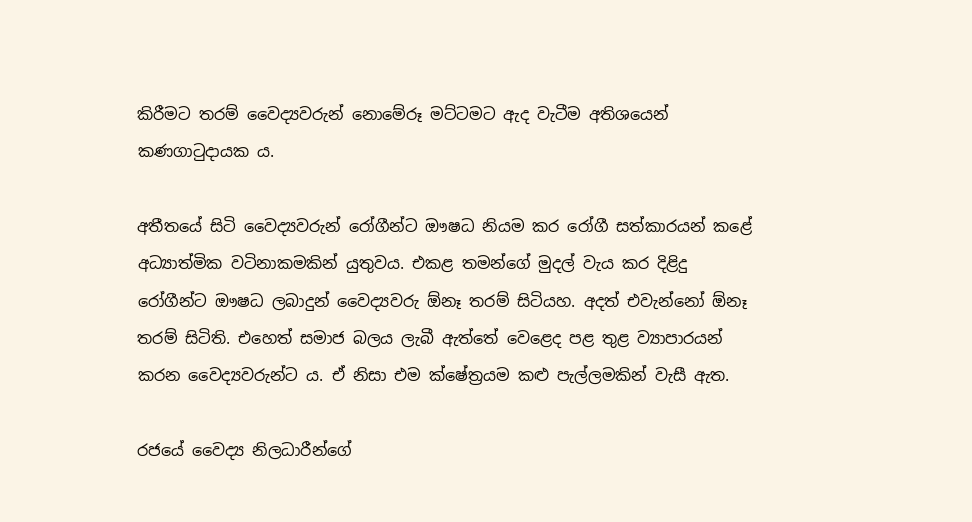කිරීමට තරම් වෛද්‍යවරුන් නොමේරූ මට්ටමට ඇද වැටීම අතිශයෙන් කණගාටුදායක ය.

අතීතයේ සිටි වෛද්‍යවරුන් රෝගීන්ට ඖෂධ නියම කර රෝගී සත්කාරයන් කළේ අධ්‍යාත්මික වටිනාකමකින් යුතුවය. එකළ තමන්ගේ මුදල් වැය කර දිළිදු රෝගීන්ට ඖෂධ ලබාදුන් වෛද්‍යවරු ඕනෑ තරම් සිටියහ. අදත් එවැන්නෝ ඕනෑ තරම් සිටිති. එහෙත් සමාජ බලය ලැබී ඇත්තේ වෙළෙද පළ තුළ ව්‍යාපාරයන් කරන වෛද්‍යවරුන්ට ය. ඒ නිසා එම ක්ෂේත්‍රයම කළු පැල්ලමකින් වැසී ඇත.

රජයේ වෛද්‍ය නිලධාරීන්ගේ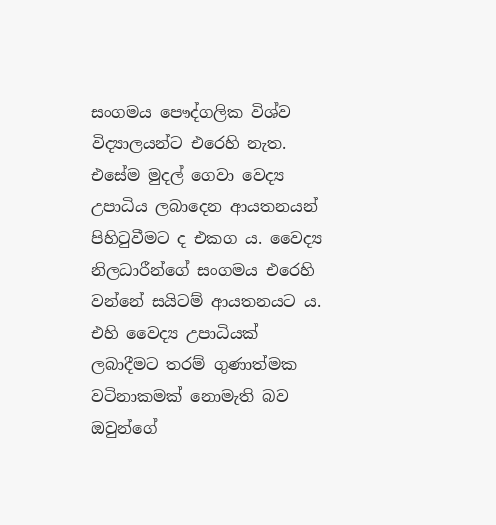සංගමය පෞද්ගලික විශ්ව විද්‍යාලයන්ට එරෙහි නැත. එසේම මුදල් ගෙවා වෙද්‍ය උපාධිය ලබාදෙන ආයතනයන් පිහිටුවීමට ද එකග ය. වෛද්‍ය නිලධාරීන්ගේ සංගමය එරෙහි වන්නේ සයිටම් ආයතනයට ය. එහි වෛද්‍ය උපාධියක් ලබාදීමට තරම් ගුණාත්මක වටිනාකමක් නොමැති බව ඔවුන්ගේ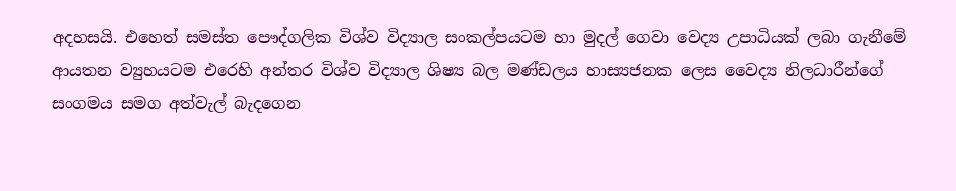අදහසයි. එහෙත් සමස්ත පෞද්ගලික විශ්ව විද්‍යාල සංකල්පයටම හා මුදල් ගෙවා වෙද්‍ය උපාධියක් ලබා ගැනීමේ ආයතන ව්‍යුහයටම එරෙහි අන්තර විශ්ව විද්‍යාල ශිෂ්‍ය බල මණ්ඩලය හාස්‍යජනක ලෙස වෛද්‍ය නිලධාරීන්ගේ සංගමය සමග අත්වැල් බැදගෙන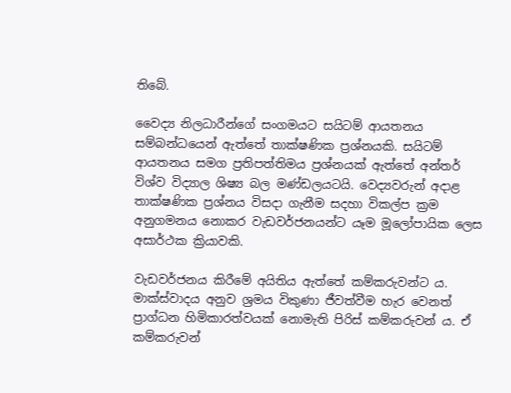තිබේ.

වෛද්‍ය නිලධාරීන්ගේ සංගමයට සයිටම් ආයතනය සම්බන්ධයෙන් ඇත්තේ තාක්ෂණික ප්‍රශ්නයකි. සයිටම් ආයතනය සමග ප්‍රතිපත්තිමය ප්‍රශ්නයක් ඇත්තේ අන්තර් විශ්ව විද්‍යාල ශිෂ්‍ය බල මණ්ඩලයටයි. වෙද්‍යවරුන් අදාළ තාක්ෂණික ප්‍රශ්නය විසදා ගැනීම සදහා විකල්ප ක්‍රම අනුගමනය නොකර වැඩවර්ජනයන්ට යෑම මූලෝපායික ලෙස අසාර්ථක ක්‍රියාවකි.

වැඩවර්ජනය කිරීමේ අයිතිය ඇත්තේ කම්කරුවන්ට ය. මාක්ස්වාදය අනුව ශ්‍රමය විකුණා ජීවත්වීම හැර වෙනත් ප්‍රාග්ධන හිමිකාරත්වයක් නොමැති පිරිස් කම්කරුවන් ය. ඒ කම්කරුවන්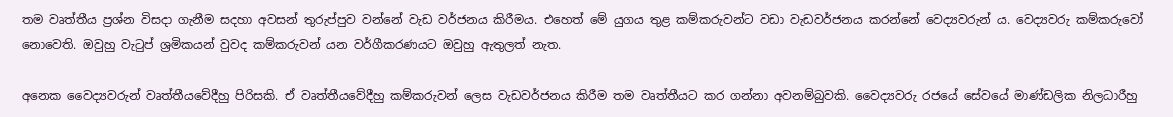තම වෘත්තීය ප්‍රශ්න විසදා ගැනීම සදහා අවසන් තුරුප්පුව වන්නේ වැඩ වර්ජනය කිරීමය. එහෙත් මේ යුගය තුළ කම්කරුවන්ට වඩා වැඩවර්ජනය කරන්නේ වෙද්‍යවරුන් ය. වෙද්‍යවරු කම්කරුවෝ නොවෙති. ඔවුහු වැටුප් ශ්‍රමිකයන් වුවද කම්කරුවන් යන වර්ගීකරණයට ඔවුහු ඇතුලත් නැත.

අනෙක වෛද්‍යවරුන් වෘත්තීයවේදීහු පිරිසකි. ඒ වෘත්තීයවේදීහු කම්කරුවන් ලෙස වැඩවර්ජනය කිරීම තම වෘත්තීයට කර ගන්නා අවනම්බුවකි. වෛද්‍යවරු රජයේ සේවයේ මාණ්ඩලික නිලධාරීහු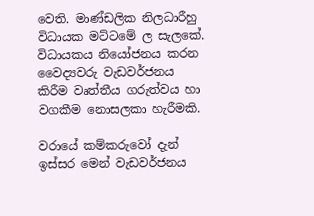වෙති. මාණ්ඩලික නිලධාරීහු විධායක මට්ටමේ ල සැලකේ. විධායකය නියෝජනය කරන වෛද්‍යවරු වැඩවර්ජනය කිරීම වෘත්තීය ගරුත්වය හා වගකීම නොසලකා හැරීමකි.

වරායේ කම්කරුවෝ දැන් ඉස්සර මෙන් වැඩවර්ජනය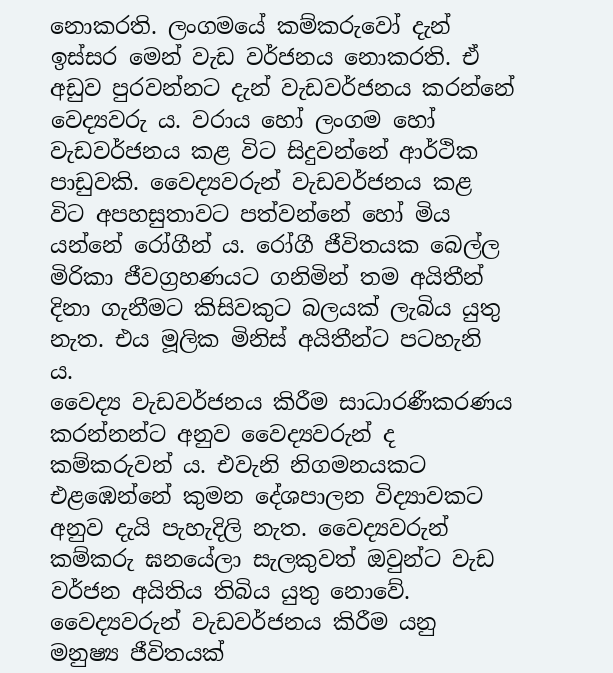නොකරති. ලංගමයේ කම්කරුවෝ දැන් ඉස්සර මෙන් වැඩ වර්ජනය නොකරති. ඒ අඩුව පුරවන්නට දැන් වැඩවර්ජනය කරන්නේ වෙද්‍යවරු ය. වරාය හෝ ලංගම හෝ වැඩවර්ජනය කළ විට සිදුවන්නේ ආර්ථික පාඩුවකි. වෛද්‍යවරුන් වැඩවර්ජනය කළ විට අපහසුතාවට පත්වන්නේ හෝ මිය යන්නේ රෝගීන් ය. රෝගී ජීවිතයක බෙල්ල මිරිකා ජීවග්‍රහණයට ගනිමින් තම අයිතීන් දිනා ගැනීමට කිසිවකුට බලයක් ලැබිය යුතු නැත. එය මූලික මිනිස් අයිතීන්ට පටහැනි ය.
වෛද්‍ය වැඩවර්ජනය කිරීම සාධාරණීකරණය කරන්නන්ට අනුව වෛද්‍යවරුන් ද කම්කරුවන් ය. එවැනි නිගමනයකට එළඹෙන්නේ කුමන දේශපාලන විද්‍යාවකට අනුව දැයි පැහැදිලි නැත. වෛද්‍යවරුන් කම්කරු ඝනයේලා සැලකුවත් ඔවුන්ට වැඩ වර්ජන අයිතිය තිබිය යුතු නොවේ. වෛද්‍යවරුන් වැඩවර්ජනය කිරීම යනු මනුෂ්‍ය ජීවිතයක්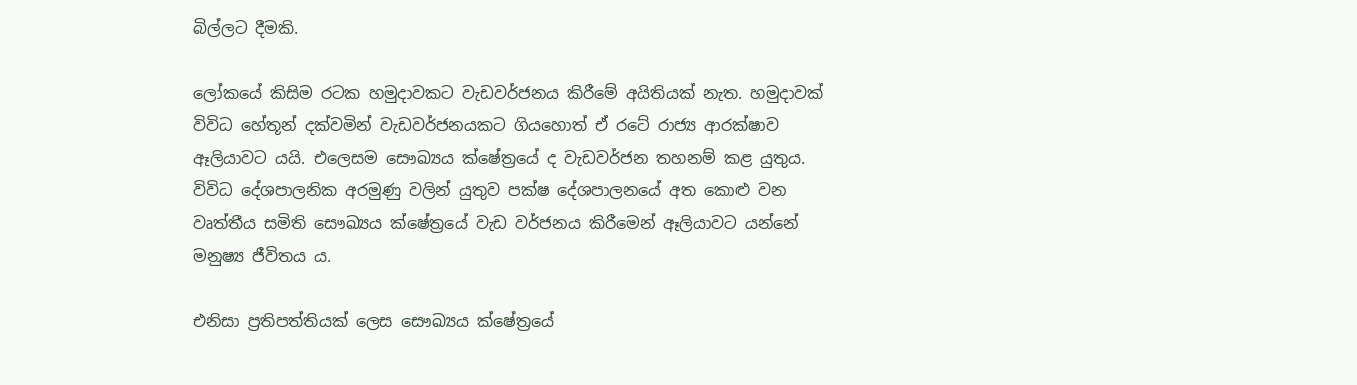බිල්ලට දීමකි.

ලෝකයේ කිසිම රටක හමුදාවකට වැඩවර්ජනය කිරීමේ අයිතියක් නැත. හමුදාවක් විවිධ හේතූන් දක්වමින් වැඩවර්ජනයකට ගියහොත් ඒ රටේ රාජ්‍ය ආරක්ෂාව ඈලියාවට යයි. එලෙසම සෞඛ්‍යය ක්ෂේත්‍රයේ ද වැඩවර්ජන තහනම් කළ යුතුය. විවිධ දේශපාලනික අරමුණු වලින් යුතුව පක්ෂ දේශපාලනයේ අත කොළු වන වෘත්තීය සමිති සෞඛ්‍යය ක්ෂේත්‍රයේ වැඩ වර්ජනය කිරීමෙන් ඈලියාවට යන්නේ මනුෂ්‍ය ජීවිතය ය.

එනිසා ප්‍රතිපත්තියක් ලෙස සෞඛ්‍යය ක්ෂේත්‍රයේ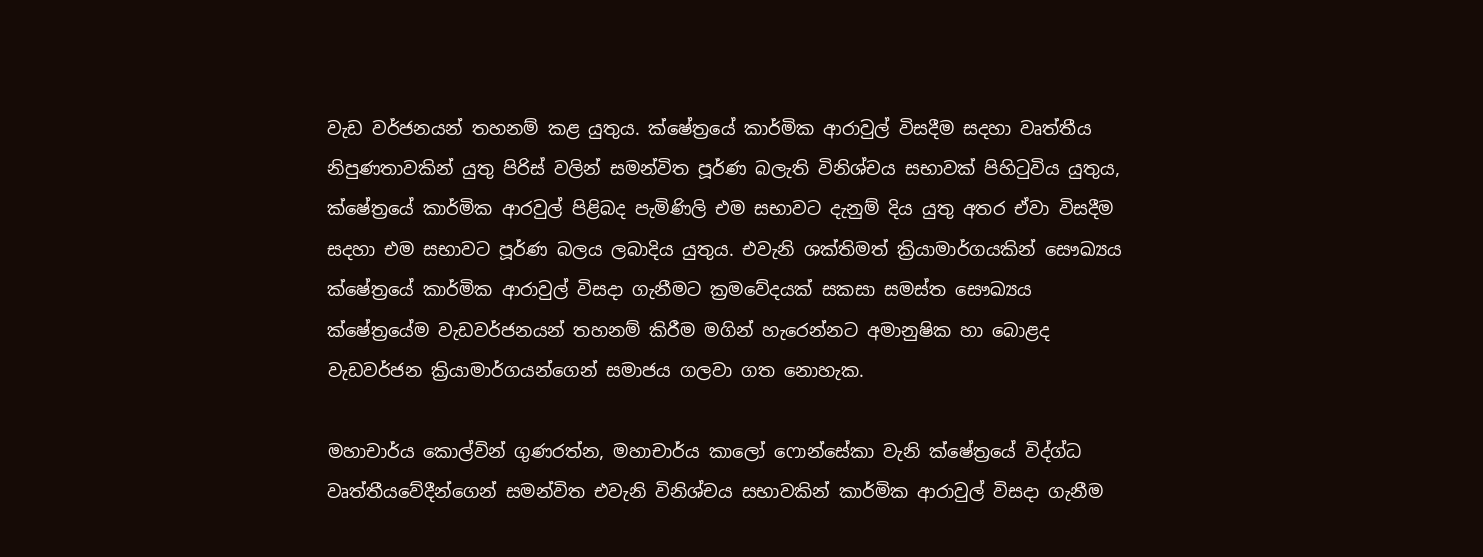වැඩ වර්ජනයන් තහනම් කළ යුතුය. ක්ෂේත්‍රයේ කාර්මික ආරාවුල් විසදීම සදහා වෘත්තීය නිපුණතාවකින් යුතු පිරිස් වලින් සමන්විත පූර්ණ බලැති විනිශ්චය සභාවක් පිහිටුවිය යුතුය, ක්ෂේත්‍රයේ කාර්මික ආරවුල් පිළිබද පැමිණිලි එම සභාවට දැනුම් දිය යුතු අතර ඒවා විසදීම සදහා එම සභාවට පූර්ණ බලය ලබාදිය යුතුය. එවැනි ශක්තිමත් ක්‍රියාමාර්ගයකින් සෞඛ්‍යය ක්ෂේත්‍රයේ කාර්මික ආරාවුල් විසදා ගැනීමට ක්‍රමවේදයක් සකසා සමස්ත සෞඛ්‍යය ක්ෂේත්‍රයේම වැඩවර්ජනයන් තහනම් කිරීම මගින් හැරෙන්නට අමානුෂික හා බොළද වැඩවර්ජන ක්‍රියාමාර්ගයන්ගෙන් සමාජය ගලවා ගත නොහැක.

මහාචාර්ය කොල්වින් ගුණරත්න, මහාචාර්ය කාලෝ ෆොන්සේකා වැනි ක්ෂේත්‍රයේ විද්ග්ධ වෘත්තීයවේදීන්ගෙන් සමන්විත එවැනි විනිශ්චය සභාවකින් කාර්මික ආරාවුල් විසදා ගැනීම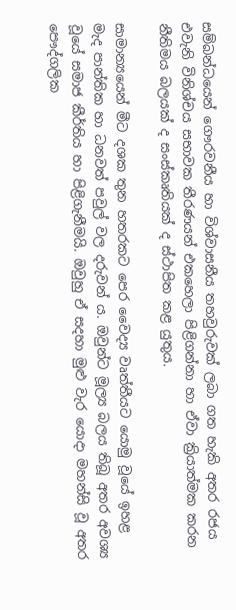සම්බන්ධයෙන් ගෞරවනීය හා විශ්වාසනීය තහවුරුවක් ලබා ගත හැකි අතර රජය එවැනි විනිශ්චය සභාවක තීරණයන් එකහෙලා පිළිගන්නා හා ඒවා ක්‍රියාත්මක කරන නීතිමය බලයක් ද සංස්කෘතියක් ද ස්ථාපිත කළ යුතුය.

සාමාන්‍යයෙන් මීට දශක තුන හතරකට පෙර වෛද්‍ය වෘත්තීයට යොමු වූයේ ඉහළ මැද පාන්තික හා ධනවත් පවුල් වල දරුවන් ය. ඔවුන්ට මූල්‍ය බලය තිබූ අතර අවශ්‍ය වූයේ සමාජ කීර්තිය හා පිළිගැනීමයි. ඔවුහු ඒ සදහා මුළු වැර යොදා මහන්සි වූ අතර පෞද්ගලික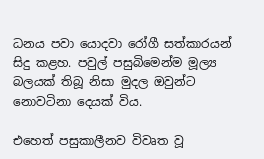ධනය පවා යොදවා රෝගී සත්කාරයන් සිදු කළහ. පවුල් පසුබිමෙන්ම මූල්‍ය බලයක් තිබූ නිසා මුදල ඔවුන්ට නොවටිනා දෙයක් විය.

එහෙත් පසුකාලීනව විවෘත වූ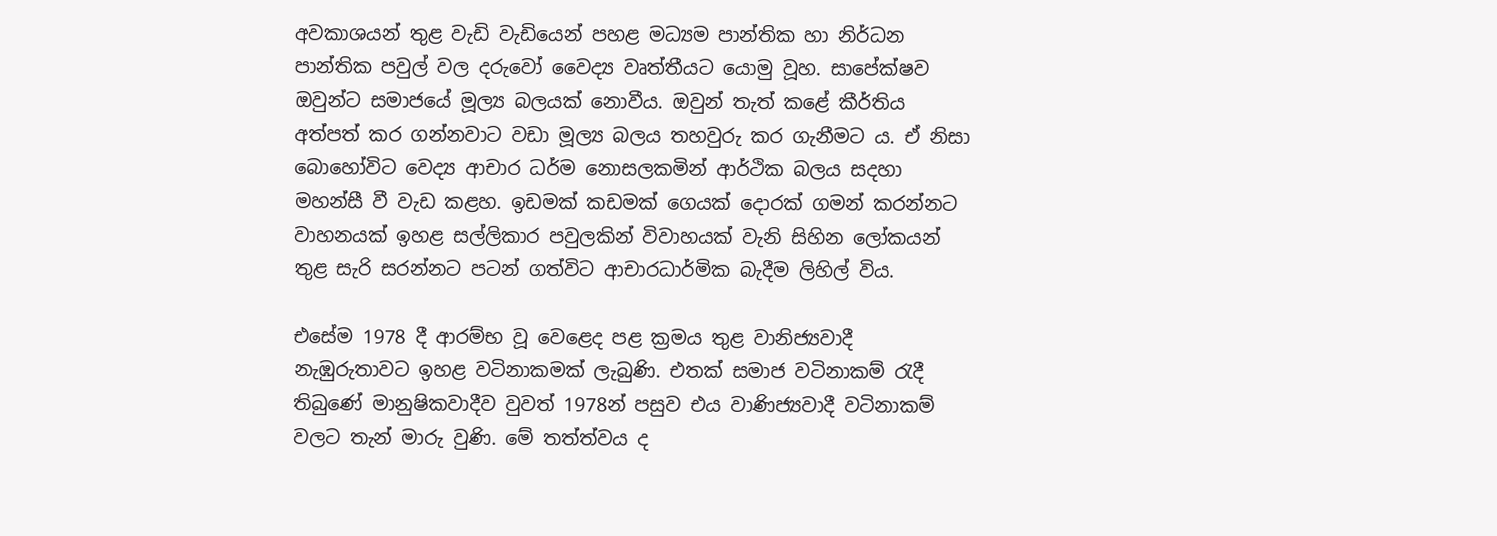අවකාශයන් තුළ වැඩි වැඩියෙන් පහළ මධ්‍යම පාන්තික හා නිර්ධන පාන්තික පවුල් වල දරුවෝ වෛද්‍ය වෘත්තීයට යොමු වූහ. සාපේක්ෂව ඔවුන්ට සමාජයේ මූල්‍ය බලයක් නොවීය. ඔවුන් තැත් කළේ කීර්තිය අත්පත් කර ගන්නවාට වඩා මූල්‍ය බලය තහවුරු කර ගැනීමට ය. ඒ නිසා බොහෝවිට වෙද්‍ය ආචාර ධර්ම නොසලකමින් ආර්ථික බලය සදහා මහන්සී වී වැඩ කළහ. ඉඩමක් කඩමක් ගෙයක් දොරක් ගමන් කරන්නට වාහනයක් ඉහළ සල්ලිකාර පවුලකින් විවාහයක් වැනි සිහින ලෝකයන් තුළ සැරි සරන්නට පටන් ගත්විට ආචාරධාර්මික බැදීම ලිහිල් විය.

එසේම 1978 දී ආරම්භ වූ වෙළෙද පළ ක්‍රමය තුළ වානිජ්‍යවාදී නැඹුරුතාවට ඉහළ වටිනාකමක් ලැබුණි. එතක් සමාජ වටිනාකම් රැදී තිබුණේ මානුෂිකවාදීව වුවත් 1978න් පසුව එය වාණිජ්‍යවාදී වටිනාකම් වලට තැන් මාරු වුණි. මේ තත්ත්වය ද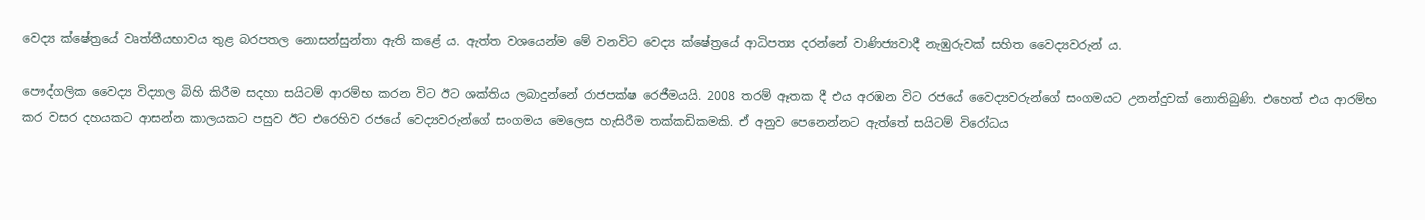වෙද්‍ය ක්ෂේත්‍රයේ වෘත්තීයභාවය තුළ බරපතල නොසන්සුන්තා ඇති කළේ ය. ඇත්ත වශයෙන්ම මේ වනවිට වෙද්‍ය ක්ෂේත්‍රයේ ආධිපත්‍ය දරන්නේ වාණිජ්‍යවාදී නැඹුරුවක් සහිත වෛද්‍යවරුන් ය.

පෞද්ගලික වෛද්‍ය විද්‍යාල බිහි කිරීම සදහා සයිටම් ආරම්භ කරන විට ඊට ශක්තිය ලබාදුන්නේ රාජපක්ෂ රෙජීමයයි. 2008 තරම් ඈතක දී එය අරඹන විට රජයේ වෛද්‍යවරුන්ගේ සංගමයට උනන්දුවක් නොතිබුණි. එහෙත් එය ආරම්භ කර වසර දහයකට ආසන්න කාලයකට පසුව ඊට එරෙහිව රජයේ වෙද්‍යවරුන්ගේ සංගමය මෙලෙස හැසිරීම තක්කඩිකමකි. ඒ අනුව පෙනෙන්නට ඇත්තේ සයිටම් විරෝධය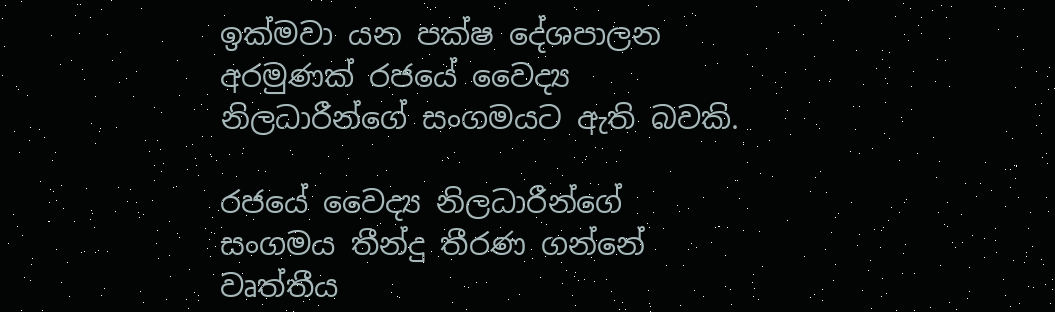ඉක්මවා යන පක්ෂ දේශපාලන අරමුණක් රජයේ වෛද්‍ය නිලධාරීන්ගේ සංගමයට ඇති බවකි.

රජයේ වෛද්‍ය නිලධාරීන්ගේ සංගමය තීන්දු තීරණ ගන්නේ වෘත්තීය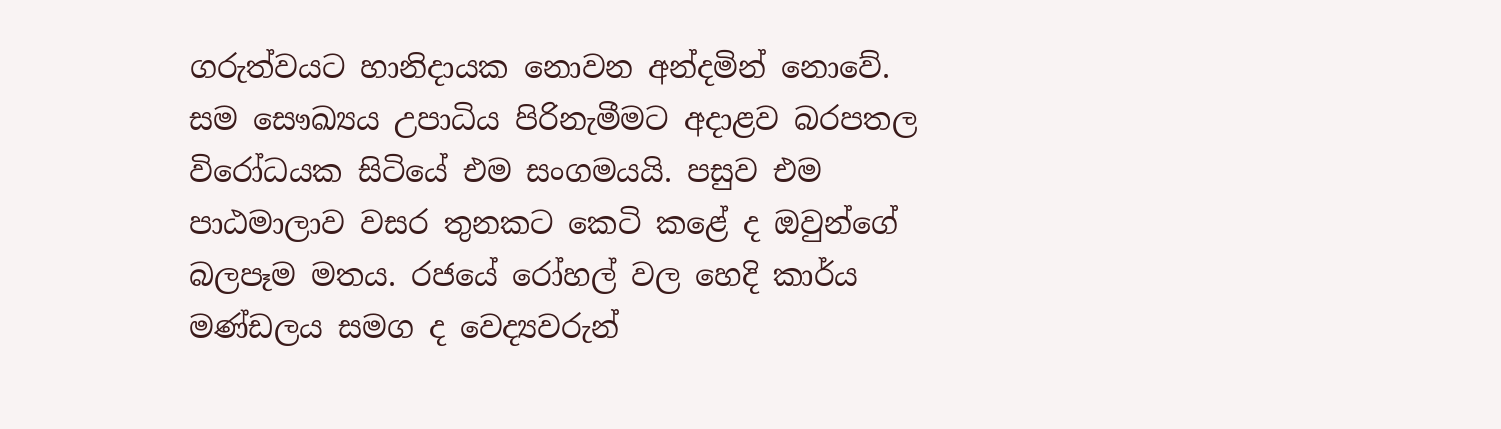ගරුත්වයට හානිදායක නොවන අන්දමින් නොවේ. සම සෞඛ්‍යය උපාධිය පිරිනැමීමට අදාළව බරපතල විරෝධයක සිටියේ එම සංගමයයි. පසුව එම පාඨමාලාව වසර තුනකට කෙටි කළේ ද ඔවුන්ගේ බලපෑම මතය. රජයේ රෝහල් වල හෙදි කාර්ය මණ්ඩලය සමග ද වෙද්‍යවරුන්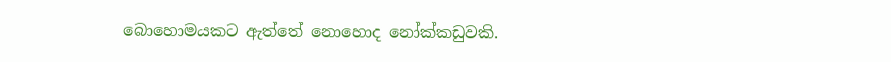බොහොමයකට ඇත්තේ නොහොද නෝක්කඩුවකි.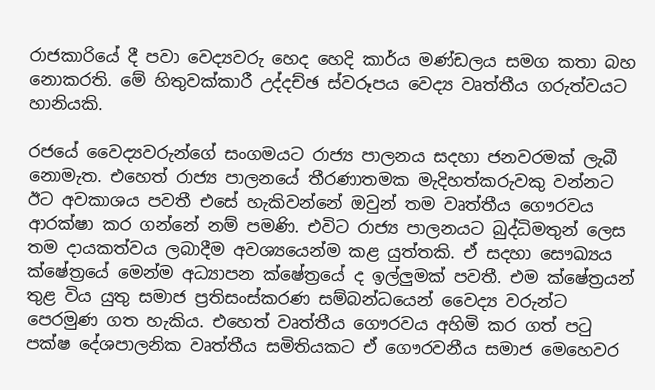රාජකාරියේ දී පවා වෙද්‍යවරු හෙද හෙදි කාර්ය මණ්ඩලය සමග කතා බහ නොකරති. මේ හිතුවක්කාරී උද්දච්ඡ ස්වරූපය වෙද්‍ය වෘත්තීය ගරුත්වයට හානියකි.

රජයේ වෛද්‍යවරුන්ගේ සංගමයට රාජ්‍ය පාලනය සදහා ජනවරමක් ලැබී නොමැත. එහෙත් රාජ්‍ය පාලනයේ තීරණාතමක මැදිහත්කරුවකු වන්නට ඊට අවකාශය පවතී එසේ හැකිවන්නේ ඔවුන් තම වෘත්තීය ගෞරවය ආරක්ෂා කර ගන්නේ නම් පමණි. එවිට රාජ්‍ය පාලනයට බුද්ධිමතුන් ලෙස තම දායකත්වය ලබාදීම අවශ්‍යයෙන්ම කළ යුත්තකි. ඒ සදහා සෞඛ්‍යය ක්ෂේත්‍රයේ මෙන්ම අධ්‍යාපන ක්ෂේත්‍රයේ ද ඉල්ලුමක් පවතී. එම ක්ෂේත්‍රයන් තුළ විය යුතු සමාජ ප්‍රතිසංස්කරණ සම්බන්ධයෙන් වෛද්‍ය වරුන්ට පෙරමුණ ගත හැකිය. එහෙත් වෘත්තීය ගෞරවය අහිමි කර ගත් පටු පක්ෂ දේශපාලනික වෘත්තීය සමිතියකට ඒ ගෞරවනීය සමාජ මෙහෙවර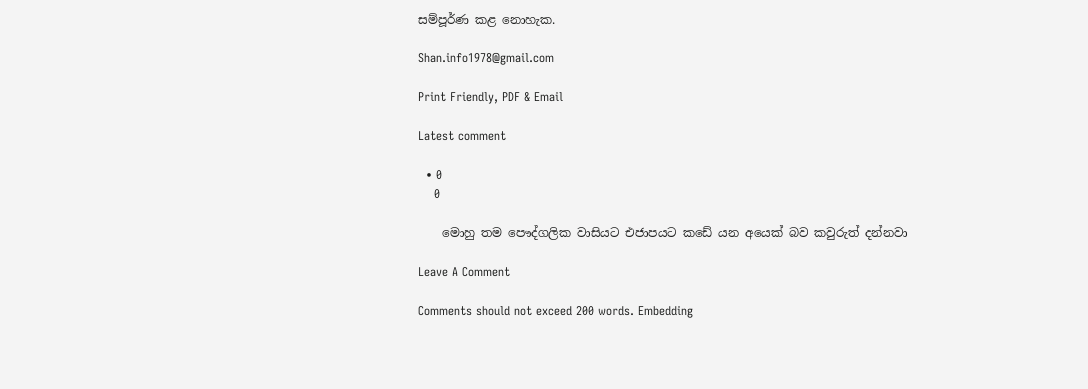සම්පූර්ණ කළ නොහැක.

Shan.info1978@gmail.com

Print Friendly, PDF & Email

Latest comment

  • 0
    0

    මොහු තම පෞද්ගලික වාසියට එජාපයට කඩේ යන අයෙක් බව කවුරුත් දන්නවා

Leave A Comment

Comments should not exceed 200 words. Embedding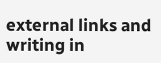external links and writing in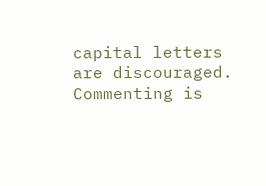capital letters are discouraged. Commenting is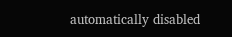automatically disabled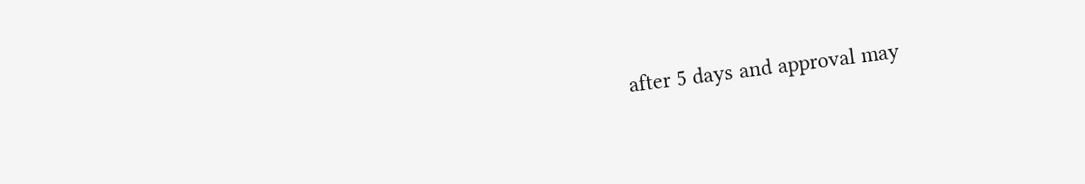after 5 days and approval may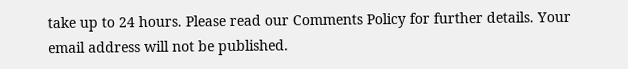take up to 24 hours. Please read our Comments Policy for further details. Your email address will not be published.